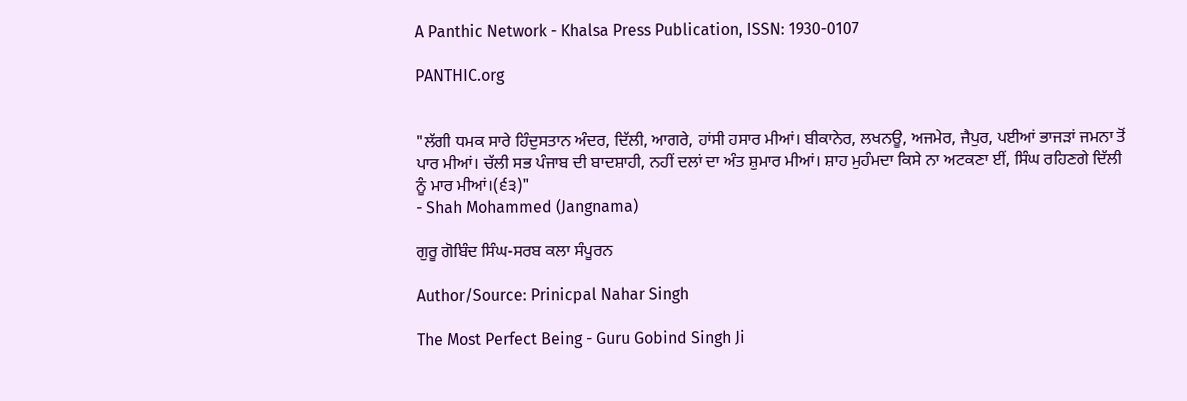A Panthic Network - Khalsa Press Publication, ISSN: 1930-0107

PANTHIC.org


"ਲੱਗੀ ਧਮਕ ਸਾਰੇ ਹਿੰਦੁਸਤਾਨ ਅੰਦਰ, ਦਿੱਲੀ, ਆਗਰੇ, ਹਾਂਸੀ ਹਸਾਰ ਮੀਆਂ। ਬੀਕਾਨੇਰ, ਲਖਨਊ, ਅਜਮੇਰ, ਜੈਪੁਰ, ਪਈਆਂ ਭਾਜੜਾਂ ਜਮਨਾ ਤੋਂ ਪਾਰ ਮੀਆਂ। ਚੱਲੀ ਸਭ ਪੰਜਾਬ ਦੀ ਬਾਦਸ਼ਾਹੀ, ਨਹੀਂ ਦਲਾਂ ਦਾ ਅੰਤ ਸ਼ੁਮਾਰ ਮੀਆਂ। ਸ਼ਾਹ ਮੁਹੰਮਦਾ ਕਿਸੇ ਨਾ ਅਟਕਣਾ ਈਂ, ਸਿੰਘ ਰਹਿਣਗੇ ਦਿੱਲੀ ਨੂੰ ਮਾਰ ਮੀਆਂ।(੬੩)"
- Shah Mohammed (Jangnama)

ਗੁਰੂ ਗੋਬਿੰਦ ਸਿੰਘ-ਸਰਬ ਕਲਾ ਸੰਪੂਰਨ

Author/Source: Prinicpal Nahar Singh

The Most Perfect Being - Guru Gobind Singh Ji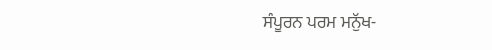ਸੰਪੂਰਨ ਪਰਮ ਮਨੁੱਖ-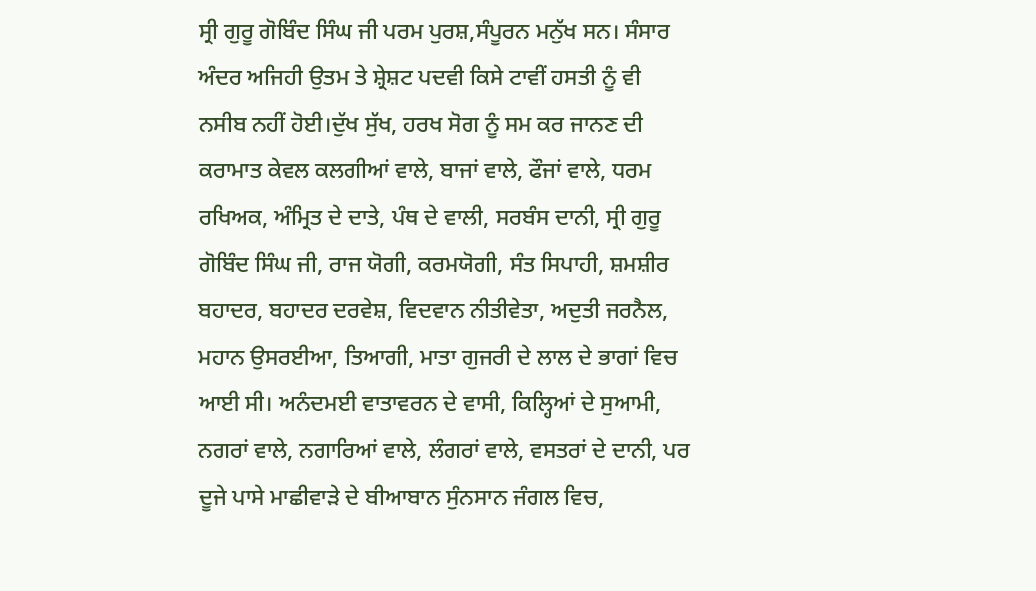ਸ੍ਰੀ ਗੁਰੂ ਗੋਬਿੰਦ ਸਿੰਘ ਜੀ ਪਰਮ ਪੁਰਸ਼,ਸੰਪੂਰਨ ਮਨੁੱਖ ਸਨ। ਸੰਸਾਰ ਅੰਦਰ ਅਜਿਹੀ ਉਤਮ ਤੇ ਸ਼੍ਰੇਸ਼ਟ ਪਦਵੀ ਕਿਸੇ ਟਾਵੀਂ ਹਸਤੀ ਨੂੰ ਵੀ ਨਸੀਬ ਨਹੀਂ ਹੋਈ।ਦੁੱਖ ਸੁੱਖ, ਹਰਖ ਸੋਗ ਨੂੰ ਸਮ ਕਰ ਜਾਨਣ ਦੀ ਕਰਾਮਾਤ ਕੇਵਲ ਕਲਗੀਆਂ ਵਾਲੇ, ਬਾਜਾਂ ਵਾਲੇ, ਫੌਜਾਂ ਵਾਲੇ, ਧਰਮ ਰਖਿਅਕ, ਅੰਮ੍ਰਿਤ ਦੇ ਦਾਤੇ, ਪੰਥ ਦੇ ਵਾਲੀ, ਸਰਬੰਸ ਦਾਨੀ, ਸ੍ਰੀ ਗੁਰੂ ਗੋਬਿੰਦ ਸਿੰਘ ਜੀ, ਰਾਜ ਯੋਗੀ, ਕਰਮਯੋਗੀ, ਸੰਤ ਸਿਪਾਹੀ, ਸ਼ਮਸ਼ੀਰ ਬਹਾਦਰ, ਬਹਾਦਰ ਦਰਵੇਸ਼, ਵਿਦਵਾਨ ਨੀਤੀਵੇਤਾ, ਅਦੁਤੀ ਜਰਨੈਲ, ਮਹਾਨ ਉਸਰਈਆ, ਤਿਆਗੀ, ਮਾਤਾ ਗੁਜਰੀ ਦੇ ਲਾਲ ਦੇ ਭਾਗਾਂ ਵਿਚ ਆਈ ਸੀ। ਅਨੰਦਮਈ ਵਾਤਾਵਰਨ ਦੇ ਵਾਸੀ, ਕਿਲ੍ਹਿਆਂ ਦੇ ਸੁਆਮੀ, ਨਗਰਾਂ ਵਾਲੇ, ਨਗਾਰਿਆਂ ਵਾਲੇ, ਲੰਗਰਾਂ ਵਾਲੇ, ਵਸਤਰਾਂ ਦੇ ਦਾਨੀ, ਪਰ ਦੂਜੇ ਪਾਸੇ ਮਾਛੀਵਾੜੇ ਦੇ ਬੀਆਬਾਨ ਸੁੰਨਸਾਨ ਜੰਗਲ ਵਿਚ,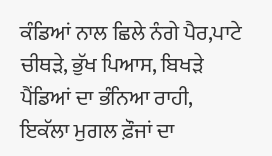ਕੰਡਿਆਂ ਨਾਲ ਛਿਲੇ ਨੰਗੇ ਪੈਰ,ਪਾਟੇ ਚੀਥੜੇ, ਭੁੱਖ ਪਿਆਸ, ਬਿਖੜੇ ਪੈਂਡਿਆਂ ਦਾ ਭੰਨਿਆ ਰਾਹੀ, ਇਕੱਲਾ ਮੁਗਲ ਫ਼ੌਜਾਂ ਦਾ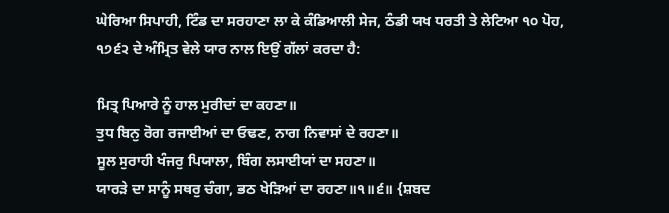ਘੇਰਿਆ ਸਿਪਾਹੀ, ਟਿੰਡ ਦਾ ਸਰਹਾਣਾ ਲਾ ਕੇ ਕੰਡਿਆਲੀ ਸੇਜ, ਠੰਡੀ ਯਖ ਧਰਤੀ ਤੇ ਲੇਟਿਆ ੧੦ ਪੋਹ, ੧੭੬੨ ਦੇ ਅੰਮ੍ਰਿਤ ਵੇਲੇ ਯਾਰ ਨਾਲ ਇਉਂ ਗੱਲਾਂ ਕਰਦਾ ਹੈ:

ਮਿਤ੍ਰ ਪਿਆਰੇ ਨੂੰ ਹਾਲ ਮੁਰੀਦਾਂ ਦਾ ਕਹਣਾ॥
ਤੁਧ ਬਿਨੁ ਰੋਗ ਰਜਾਈਆਂ ਦਾ ਓਢਣ, ਨਾਗ ਨਿਵਾਸਾਂ ਦੇ ਰਹਣਾ॥
ਸੂਲ ਸੁਰਾਹੀ ਖੰਜਰੁ ਪਿਯਾਲਾ, ਬਿੰਗ ਲਸਾਈਯਾਂ ਦਾ ਸਹਣਾ॥
ਯਾਰੜੇ ਦਾ ਸਾਨੂੰ ਸਥਰੁ ਚੰਗਾ, ਭਠ ਖੇੜਿਆਂ ਦਾ ਰਹਣਾ॥੧॥੬॥ {ਸ਼ਬਦ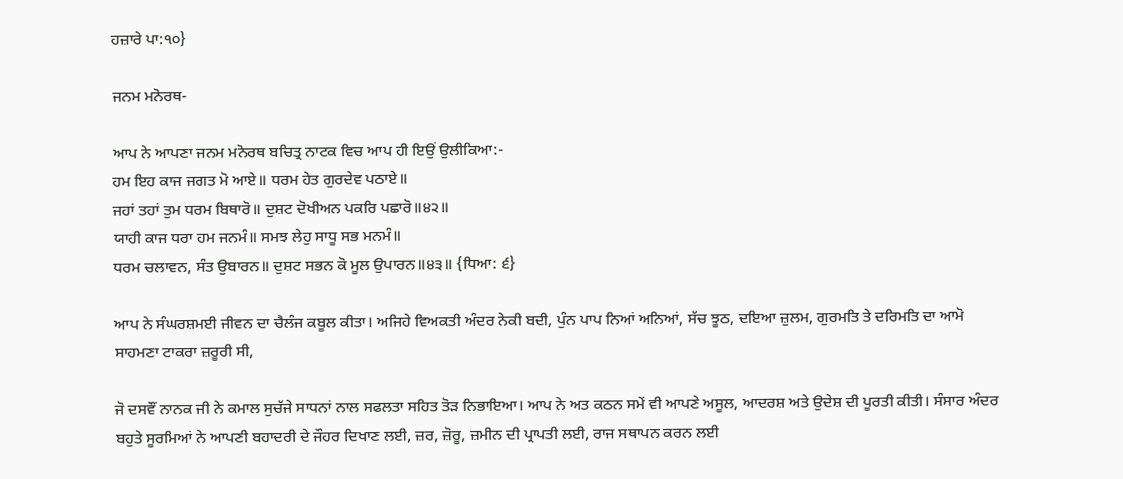ਹਜ਼ਾਰੇ ਪਾ:੧੦}

ਜਨਮ ਮਨੋਰਥ-

ਆਪ ਨੇ ਆਪਣਾ ਜਨਮ ਮਨੋਰਥ ਬਚਿਤ੍ਰ ਨਾਟਕ ਵਿਚ ਆਪ ਹੀ ਇਉਂ ਉਲੀਕਿਆ:-
ਹਮ ਇਹ ਕਾਜ ਜਗਤ ਮੋ ਆਏ॥ ਧਰਮ ਹੇਤ ਗੁਰਦੇਵ ਪਠਾਏ॥
ਜਹਾਂ ਤਹਾਂ ਤੁਮ ਧਰਮ ਬਿਥਾਰੋ॥ ਦੁਸ਼ਟ ਦੋਖੀਅਨ ਪਕਰਿ ਪਛਾਰੋ॥੪੨॥
ਯਾਹੀ ਕਾਜ ਧਰਾ ਹਮ ਜਨਮੰ॥ ਸਮਝ ਲੇਹੁ ਸਾਧੂ ਸਭ ਮਨਮੰ॥
ਧਰਮ ਚਲਾਵਨ, ਸੰਤ ਉਬਾਰਨ॥ ਦੁਸ਼ਟ ਸਭਨ ਕੋ ਮੂਲ ਉਪਾਰਨ॥੪੩॥ {ਧਿਆ: ੬}

ਆਪ ਨੇ ਸੰਘਰਸ਼ਮਈ ਜੀਵਨ ਦਾ ਚੈਲੰਜ ਕਬੂਲ ਕੀਤਾ। ਅਜਿਹੇ ਵਿਅਕਤੀ ਅੰਦਰ ਨੇਕੀ ਬਦੀ, ਪੁੰਨ ਪਾਪ ਨਿਆਂ ਅਨਿਆਂ, ਸੱਚ ਝੂਠ, ਦਇਆ ਜ਼ੁਲਮ, ਗੁਰਮਤਿ ਤੇ ਦਰਿਮਤਿ ਦਾ ਆਮੋ ਸਾਹਮਣਾ ਟਾਕਰਾ ਜ਼ਰੂਰੀ ਸੀ,

ਜੋ ਦਸਵੌਂ ਨਾਨਕ ਜੀ ਨੇ ਕਮਾਲ ਸੁਚੱਜੇ ਸਾਧਨਾਂ ਨਾਲ ਸਫਲਤਾ ਸਹਿਤ ਤੋੜ ਨਿਭਾਇਆ। ਆਪ ਨੇ ਅਤ ਕਠਨ ਸਮੇਂ ਵੀ ਆਪਣੇ ਅਸੂਲ, ਆਦਰਸ਼ ਅਤੇ ਉਦੇਸ਼ ਦੀ ਪੂਰਤੀ ਕੀਤੀ। ਸੰਸਾਰ ਅੰਦਰ ਬਹੁਤੇ ਸੂਰਮਿਆਂ ਨੇ ਆਪਣੀ ਬਹਾਦਰੀ ਦੇ ਜੌਹਰ ਦਿਖਾਣ ਲਈ, ਜ਼ਰ, ਜ਼ੋਰੂ, ਜ਼ਮੀਨ ਦੀ ਪ੍ਰਾਪਤੀ ਲਈ, ਰਾਜ ਸਥਾਪਨ ਕਰਨ ਲਈ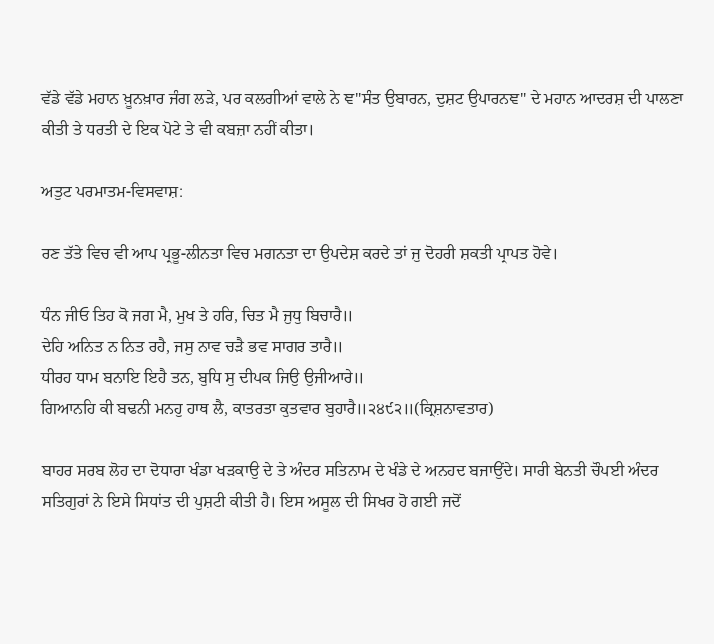ਵੱਡੇ ਵੱਡੇ ਮਹਾਨ ਖ਼ੂਨਖ਼ਾਰ ਜੰਗ ਲੜੇ, ਪਰ ਕਲਗੀਆਂ ਵਾਲੇ ਨੇ ਞ"ਸੰਤ ਉਬਾਰਨ, ਦੁਸ਼ਟ ਉਪਾਰਨਞ" ਦੇ ਮਹਾਨ ਆਦਰਸ਼ ਦੀ ਪਾਲਣਾ ਕੀਤੀ ਤੇ ਧਰਤੀ ਦੇ ਇਕ ਪੋਟੇ ਤੇ ਵੀ ਕਬਜ਼ਾ ਨਹੀਂ ਕੀਤਾ।

ਅਤੁਟ ਪਰਮਾਤਮ-ਵਿਸਵਾਸ਼:

ਰਣ ਤੱਤੇ ਵਿਚ ਵੀ ਆਪ ਪ੍ਰਭੂ-ਲੀਨਤਾ ਵਿਚ ਮਗਨਤਾ ਦਾ ਉਪਦੇਸ਼ ਕਰਦੇ ਤਾਂ ਜੁ ਦੋਹਰੀ ਸ਼ਕਤੀ ਪ੍ਰਾਪਤ ਹੋਵੇ।

ਧੰਨ ਜੀਓ ਤਿਹ ਕੋ ਜਗ ਮੈ, ਮੁਖ ਤੇ ਹਰਿ, ਚਿਤ ਮੈ ਜੁਧੁ ਬਿਚਾਰੈ॥
ਦੇਹਿ ਅਨਿਤ ਨ ਨਿਤ ਰਹੈ, ਜਸੁ ਨਾਵ ਚੜੈ ਭਵ ਸਾਗਰ ਤਾਰੈ॥
ਧੀਰਹ ਧਾਮ ਬਨਾਇ ਇਹੈ ਤਨ, ਬੁਧਿ ਸੁ ਦੀਪਕ ਜਿਉ ਉਜੀਆਰੇ॥
ਗਿਆਨਹਿ ਕੀ ਬਢਨੀ ਮਨਹੁ ਹਾਥ ਲੈ, ਕਾਤਰਤਾ ਕੁਤਵਾਰ ਬੁਹਾਰੈ॥੨੪੯੨॥(ਕ੍ਰਿਸ਼ਨਾਵਤਾਰ)

ਬਾਹਰ ਸਰਬ ਲੋਹ ਦਾ ਦੋਧਾਰਾ ਖੰਡਾ ਖੜਕਾਉ ਦੇ ਤੇ ਅੰਦਰ ਸਤਿਨਾਮ ਦੇ ਖੰਡੇ ਦੇ ਅਨਹਦ ਬਜਾਉਂਦੇ। ਸਾਰੀ ਬੇਨਤੀ ਚੌਪਈ ਅੰਦਰ ਸਤਿਗੁਰਾਂ ਨੇ ਇਸੇ ਸਿਧਾਂਤ ਦੀ ਪੁਸ਼ਟੀ ਕੀਤੀ ਹੈ। ਇਸ ਅਸੂਲ ਦੀ ਸਿਖਰ ਹੋ ਗਈ ਜਦੋਂ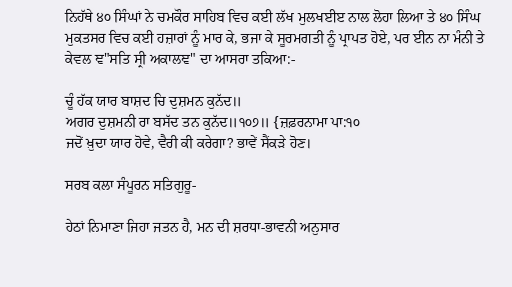ਨਿਹੱਥੇ ੪੦ ਸਿੰਘਾਂ ਨੇ ਚਮਕੌਰ ਸਾਹਿਬ ਵਿਚ ਕਈ ਲੱਖ ਮੁਲਖਈੲ ਨਾਲ ਲੋਹਾ ਲਿਆ ਤੇ ੪੦ ਸਿੰਘ ਮੁਕਤਸਰ ਵਿਚ ਕਈ ਹਜ਼ਾਰਾਂ ਨੂੰ ਮਾਰ ਕੇ, ਭਜਾ ਕੇ ਸੂਰਮਗਤੀ ਨੂੰ ਪ੍ਰਾਪਤ ਹੋਏ, ਪਰ ਈਨ ਨਾ ਮੰਨੀ ਤੇ ਕੇਵਲ ਞ"ਸਤਿ ਸ੍ਰੀ ਅਕਾਲਞ" ਦਾ ਆਸਰਾ ਤਕਿਆ:-

ਚੂੰ ਹੱਕ ਯਾਰ ਬਾਸ਼ਦ ਚਿ ਦੁਸ਼ਮਨ ਕੁਨੱਦ॥
ਅਗਰ ਦੁਸ਼ਮਨੀ ਰਾ ਬਸੱਦ ਤਨ ਕੁਨੱਦ॥੧੦੭॥ {ਜ਼ਫ਼ਰਨਾਮਾ ਪਾ:੧੦
ਜਦੋਂ ਖ਼ੁਦਾ ਯਾਰ ਹੋਵੇ, ਵੈਰੀ ਕੀ ਕਰੇਗਾ? ਭਾਵੇਂ ਸੈਂਕੜੇ ਹੋਣ।

ਸਰਬ ਕਲਾ ਸੰਪੂਰਨ ਸਤਿਗੁਰੂ-

ਹੇਠਾਂ ਨਿਮਾਣਾ ਜਿਹਾ ਜਤਨ ਹੈ, ਮਨ ਦੀ ਸ਼ਰਧਾ-ਭਾਵਨੀ ਅਨੁਸਾਰ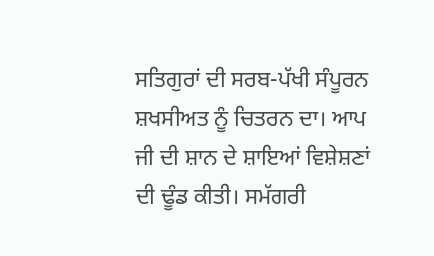ਸਤਿਗੁਰਾਂ ਦੀ ਸਰਬ-ਪੱਖੀ ਸੰਪੂਰਨ ਸ਼ਖਸੀਅਤ ਨੂੰ ਚਿਤਰਨ ਦਾ। ਆਪ ਜੀ ਦੀ ਸ਼ਾਨ ਦੇ ਸ਼ਾਇਆਂ ਵਿਸ਼ੇਸ਼ਣਾਂ ਦੀ ਢੂੰਡ ਕੀਤੀ। ਸਮੱਗਰੀ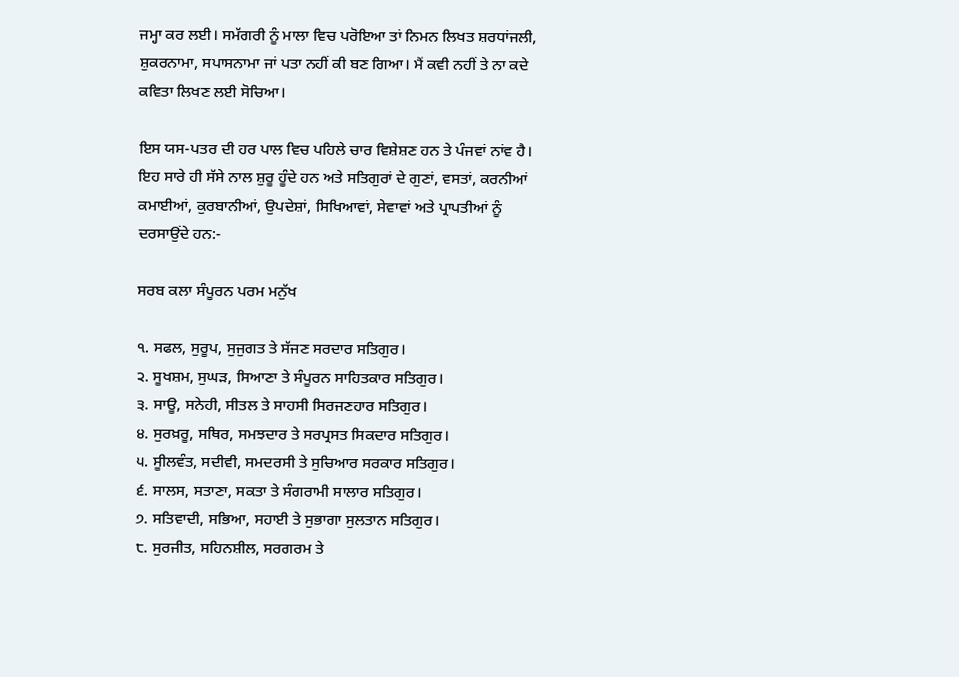ਜਮ੍ਹਾ ਕਰ ਲਈ। ਸਮੱਗਰੀ ਨੂੰ ਮਾਲਾ ਵਿਚ ਪਰੋਇਆ ਤਾਂ ਨਿਮਨ ਲਿਖਤ ਸ਼ਰਧਾਂਜਲੀ, ਸ਼ੁਕਰਨਾਮਾ, ਸਪਾਸਨਾਮਾ ਜਾਂ ਪਤਾ ਨਹੀਂ ਕੀ ਬਣ ਗਿਆ। ਮੈਂ ਕਵੀ ਨਹੀਂ ਤੇ ਨਾ ਕਦੇ ਕਵਿਤਾ ਲਿਖਣ ਲਈ ਸੋਚਿਆ।

ਇਸ ਯਸ-ਪਤਰ ਦੀ ਹਰ ਪਾਲ ਵਿਚ ਪਹਿਲੇ ਚਾਰ ਵਿਸ਼ੇਸ਼ਣ ਹਨ ਤੇ ਪੰਜਵਾਂ ਨਾਂਵ ਹੈ। ਇਹ ਸਾਰੇ ਹੀ ਸੱਸੇ ਨਾਲ ਸ਼ੁਰੂ ਹੂੰਦੇ ਹਨ ਅਤੇ ਸਤਿਗੁਰਾਂ ਦੇ ਗੁਣਾਂ, ਵਸਤਾਂ, ਕਰਨੀਆਂ ਕਮਾਈਆਂ, ਕੁਰਬਾਨੀਆਂ, ਉਪਦੇਸ਼ਾਂ, ਸਿਖਿਆਵਾਂ, ਸੇਵਾਵਾਂ ਅਤੇ ਪ੍ਰਾਪਤੀਆਂ ਨੂੰ ਦਰਸਾਉਂਦੇ ਹਨ:-

ਸਰਬ ਕਲਾ ਸੰਪੂਰਨ ਪਰਮ ਮਨੁੱਖ

੧. ਸਫਲ, ਸੁਰੂਪ, ਸੁਜੁਗਤ ਤੇ ਸੱਜਣ ਸਰਦਾਰ ਸਤਿਗੁਰ।
੨. ਸੂਖਸ਼ਮ, ਸੁਘੜ, ਸਿਆਣਾ ਤੇ ਸੰਪੂਰਨ ਸਾਹਿਤਕਾਰ ਸਤਿਗੁਰ।
੩. ਸਾਊ, ਸਨੇਹੀ, ਸੀਤਲ ਤੇ ਸਾਹਸੀ ਸਿਰਜਣਹਾਰ ਸਤਿਗੁਰ।
੪. ਸੁਰਖ਼ਰੂ, ਸਥਿਰ, ਸਮਝਦਾਰ ਤੇ ਸਰਪ੍ਰਸਤ ਸਿਕਦਾਰ ਸਤਿਗੁਰ।
੫. ਸੂੀਲਵੰਤ, ਸਦੀਵੀ, ਸਮਦਰਸੀ ਤੇ ਸੁਚਿਆਰ ਸਰਕਾਰ ਸਤਿਗੁਰ।
੬. ਸਾਲਸ, ਸਤਾਣਾ, ਸਕਤਾ ਤੇ ਸੰਗਰਾਮੀ ਸਾਲਾਰ ਸਤਿਗੁਰ।
੭. ਸਤਿਵਾਦੀ, ਸਭਿਆ, ਸਹਾਈ ਤੇ ਸੁਭਾਗਾ ਸੁਲਤਾਨ ਸਤਿਗੁਰ।
੮. ਸੁਰਜੀਤ, ਸਹਿਨਸ਼ੀਲ, ਸਰਗਰਮ ਤੇ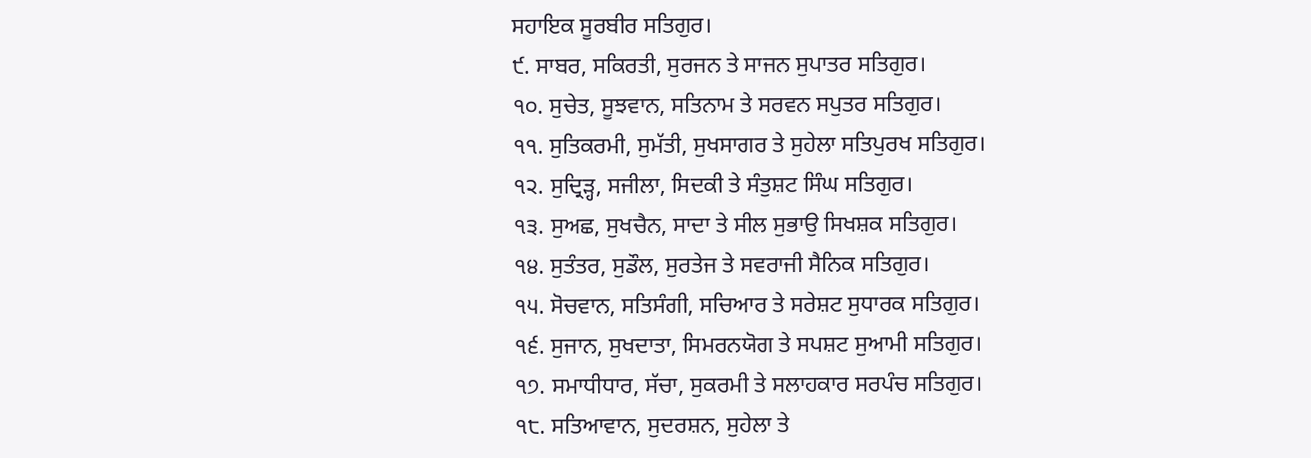ਸਹਾਇਕ ਸੂਰਬੀਰ ਸਤਿਗੁਰ।
੯. ਸਾਬਰ, ਸਕਿਰਤੀ, ਸੁਰਜਨ ਤੇ ਸਾਜਨ ਸੁਪਾਤਰ ਸਤਿਗੁਰ।
੧੦. ਸੁਚੇਤ, ਸੂਝਵਾਨ, ਸਤਿਨਾਮ ਤੇ ਸਰਵਨ ਸਪੁਤਰ ਸਤਿਗੁਰ।
੧੧. ਸੁਤਿਕਰਮੀ, ਸੁਮੱਤੀ, ਸੁਖਸਾਗਰ ਤੇ ਸੁਹੇਲਾ ਸਤਿਪੁਰਖ ਸਤਿਗੁਰ।
੧੨. ਸੁਦ੍ਰਿੜ੍ਹ, ਸਜੀਲਾ, ਸਿਦਕੀ ਤੇ ਸੰਤੁਸ਼ਟ ਸਿੰਘ ਸਤਿਗੁਰ।
੧੩. ਸੁਅਛ, ਸੁਖਚੈਨ, ਸਾਦਾ ਤੇ ਸੀਲ ਸੁਭਾਉ ਸਿਖਸ਼ਕ ਸਤਿਗੁਰ।
੧੪. ਸੁਤੰਤਰ, ਸੁਡੌਲ, ਸੁਰਤੇਜ ਤੇ ਸਵਰਾਜੀ ਸੈਨਿਕ ਸਤਿਗੁਰ।
੧੫. ਸੋਚਵਾਨ, ਸਤਿਸੰਗੀ, ਸਚਿਆਰ ਤੇ ਸਰੇਸ਼ਟ ਸੁਧਾਰਕ ਸਤਿਗੁਰ।
੧੬. ਸੁਜਾਨ, ਸੁਖਦਾਤਾ, ਸਿਮਰਨਯੋਗ ਤੇ ਸਪਸ਼ਟ ਸੁਆਮੀ ਸਤਿਗੁਰ।
੧੭. ਸਮਾਧੀਧਾਰ, ਸੱਚਾ, ਸੁਕਰਮੀ ਤੇ ਸਲਾਹਕਾਰ ਸਰਪੰਚ ਸਤਿਗੁਰ।
੧੮. ਸਤਿਆਵਾਨ, ਸੁਦਰਸ਼ਨ, ਸੁਹੇਲਾ ਤੇ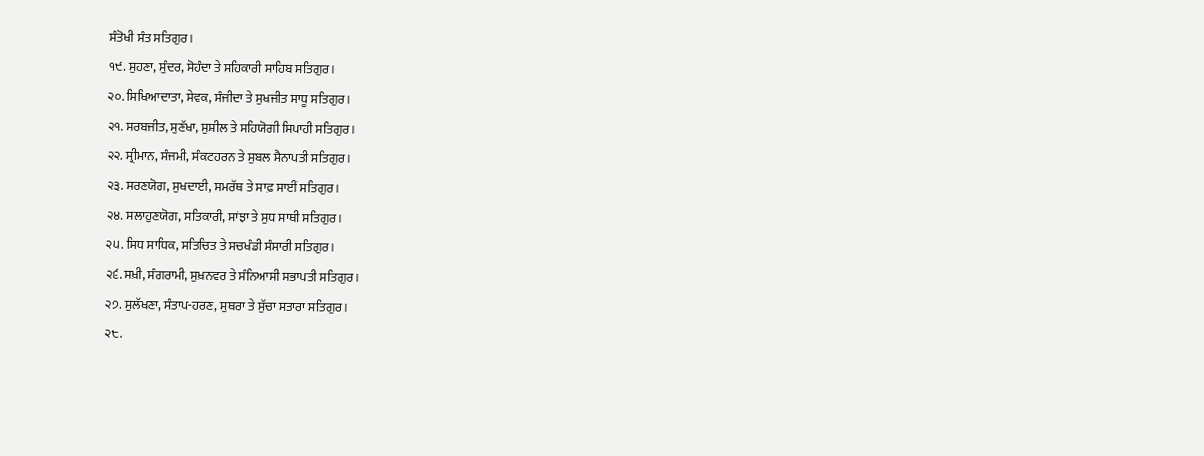ਸੰਤੋਖੀ ਸੰਤ ਸਤਿਗੁਰ।
੧੯. ਸੁਹਣਾ, ਸੁੰਦਰ, ਸੋਹੰਦਾ ਤੇ ਸਹਿਕਾਰੀ ਸਾਹਿਬ ਸਤਿਗੁਰ।
੨੦. ਸਿਖਿਆਦਾਤਾ, ਸੇਵਕ, ਸੰਜੀਦਾ ਤੇ ਸੁਖਜੀਤ ਸਾਧੂ ਸਤਿਗੁਰ।
੨੧. ਸਰਬਜੀਤ, ਸੁਣੱਖਾ, ਸੁਸ਼ੀਲ ਤੇ ਸਹਿਯੋਗੀ ਸਿਪਾਹੀ ਸਤਿਗੁਰ।
੨੨. ਸ੍ਰੀਮਾਨ, ਸੰਜਮੀ, ਸੰਕਟਹਰਨ ਤੇ ਸੁਬਲ ਸੈਨਾਪਤੀ ਸਤਿਗੁਰ।
੨੩. ਸਰਣਯੋਗ, ਸੁਖਦਾਈ, ਸਮਰੱਥ ਤੇ ਸਾਫ਼ ਸਾਈਂ ਸਤਿਗੁਰ।
੨੪. ਸਲਾਹੁਣਯੋਗ, ਸਤਿਕਾਰੀ, ਸਾਂਝਾ ਤੇ ਸੁਧ ਸਾਥੀ ਸਤਿਗੁਰ।
੨੫. ਸਿਧ ਸਾਧਿਕ, ਸਤਿਚਿਤ ਤੇ ਸਚਖੰਡੀ ਸੰਸਾਰੀ ਸਤਿਗੁਰ।
੨੬. ਸਖ਼ੀ, ਸੰਗਰਾਮੀ, ਸੁਖ਼ਨਵਰ ਤੇ ਸੰਨਿਆਸੀ ਸਭਾਪਤੀ ਸਤਿਗੁਰ।
੨੭. ਸੁਲੱਖਣਾ, ਸੰਤਾਪ-ਹਰਣ, ਸੁਥਰਾ ਤੇ ਸੁੱਚਾ ਸਤਾਰਾ ਸਤਿਗੁਰ।
੨੮.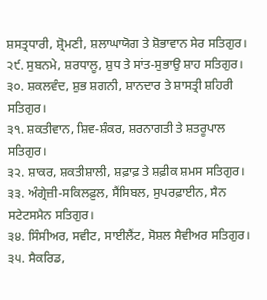ਸ਼ਸਤ੍ਰਧਾਰੀ, ਸ਼੍ਰੋਮਣੀ, ਸ਼ਲਾਘਾਯੋਗ ਤੇ ਸ਼ੋਭਾਵਾਨ ਸੇਰ ਸਤਿਗੁਰ।
੨੯. ਸੁਬਨਮੇ, ਸ਼ਰਧਾਲੂ, ਸ਼ੁਧ ਤੇ ਸਾਂਤ-ਸੁਭਾਉ ਸ਼ਾਹ ਸਤਿਗੁਰ।
੩੦. ਸ਼ਕਲਵੰਦ, ਸ਼ੁਭ ਸ਼ਗਨੀ, ਸ਼ਾਨਦਾਰ ਤੇ ਸ਼ਾਸਤ੍ਰੀ ਸ਼ਹਿਰੀ ਸਤਿਗੁਰ।
੩੧. ਸ਼ਕਤੀਵਾਨ, ਸ਼ਿਵ-ਸ਼ੰਕਰ, ਸ਼ਰਨਾਗਤੀ ਤੇ ਸ਼ਤਰੂਪਾਲ ਸਤਿਗੁਰ।
੩੨. ਸ਼ਾਕਰ, ਸ਼ਕਤੀਸ਼ਾਲੀ, ਸ਼ਫ਼ਾਫ਼ ਤੇ ਸ਼ਫ਼ੀਕ ਸ਼ਮਸ ਸਤਿਗੁਰ।
੩੩. ਅੰਗ੍ਰੇਜ਼ੀ-ਸਕਿਲਫ਼ੁਲ, ਸੈਂਸਿਬਲ, ਸੁਪਰਫ਼ਾਈਨ, ਸੈਨ ਸਟੇਟਸਮੈਨ ਸਤਿਗੁਰ।
੩੪. ਸਿੰਸੀਅਰ, ਸਵੀਟ, ਸਾਈਲੈਂਟ, ਸੋਸ਼ਲ ਸੈਵੀਅਰ ਸਤਿਗੁਰ।
੩੫. ਸੈਕਰਿਡ,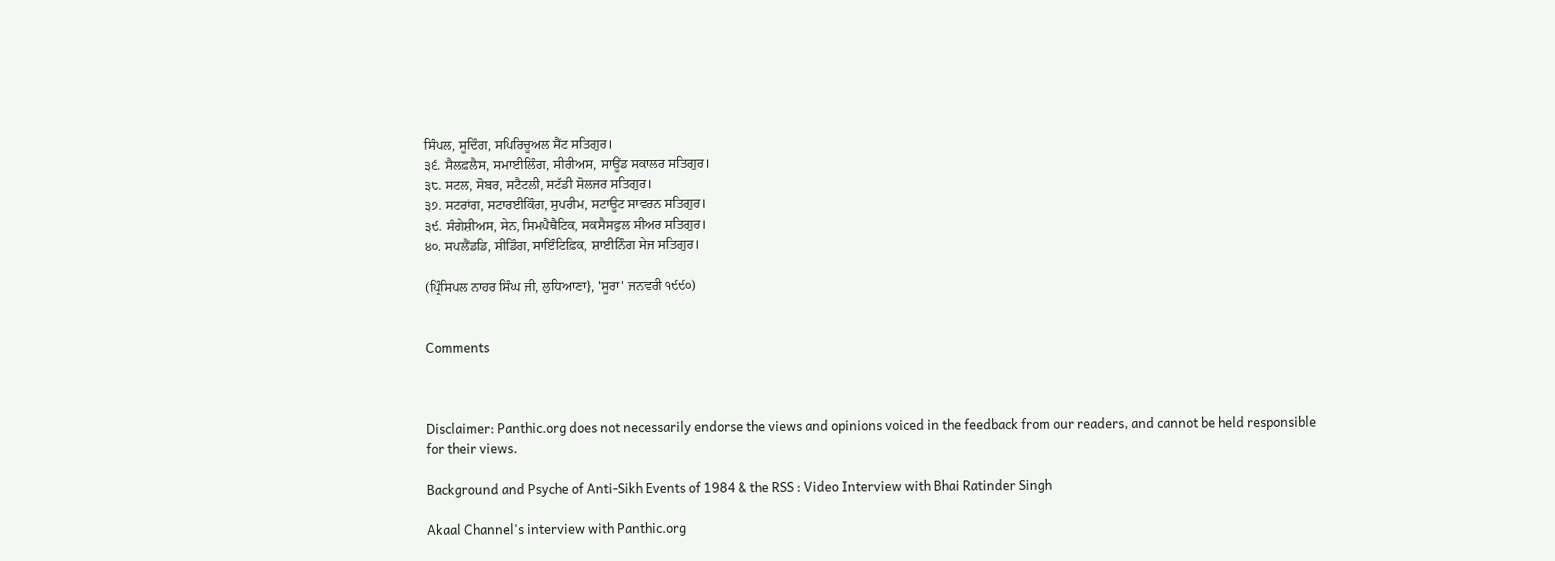ਸਿੰਪਲ, ਸੂਦਿੰਗ, ਸਪਿਰਿਚੂਅਲ ਸੈਂਟ ਸਤਿਗੁਰ।
੩੬. ਸੈਲਫ਼ਲੈਸ, ਸਮਾਈਲਿੰਗ, ਸੀਰੀਅਸ, ਸਾਊਂਡ ਸਕਾਲਰ ਸਤਿਗੁਰ।
੩੮. ਸਟਲ, ਸੋਬਰ, ਸਟੈਟਲੀ, ਸਟੱਡੀ ਸੋਲਜਰ ਸਤਿਗੁਰ।
੩੭. ਸਟਰਾਂਗ, ਸਟਾਰਈਕਿੰਗ, ਸੁਪਰੀਮ, ਸਟਾਊਟ ਸਾਵਰਨ ਸਤਿਗੁਰ।
੩੯. ਸੰਗੇਸ਼ੀਅਸ, ਸੇਨ, ਸਿਮਪੈਥੈਟਿਕ, ਸਕਸੈਸਫੁਲ ਸੀਅਰ ਸਤਿਗੁਰ।
੪੦. ਸਪਲੈਂਡਡਿ, ਸੀਡਿੰਗ, ਸਾਇੰਟਿਫ਼ਿਕ, ਸ਼ਾਈਨਿੰਗ ਸੇਜ ਸਤਿਗੁਰ।

(ਪ੍ਰਿੰਸਿਪਲ ਨਾਹਰ ਸਿੰਘ ਜੀ, ਲੁਧਿਆਣਾ}, 'ਸੂਰਾ' ਜਨਵਰੀ ੧੯੯੦)


Comments



Disclaimer: Panthic.org does not necessarily endorse the views and opinions voiced in the feedback from our readers, and cannot be held responsible for their views.

Background and Psyche of Anti-Sikh Events of 1984 & the RSS : Video Interview with Bhai Ratinder Singh

Akaal Channel's interview with Panthic.org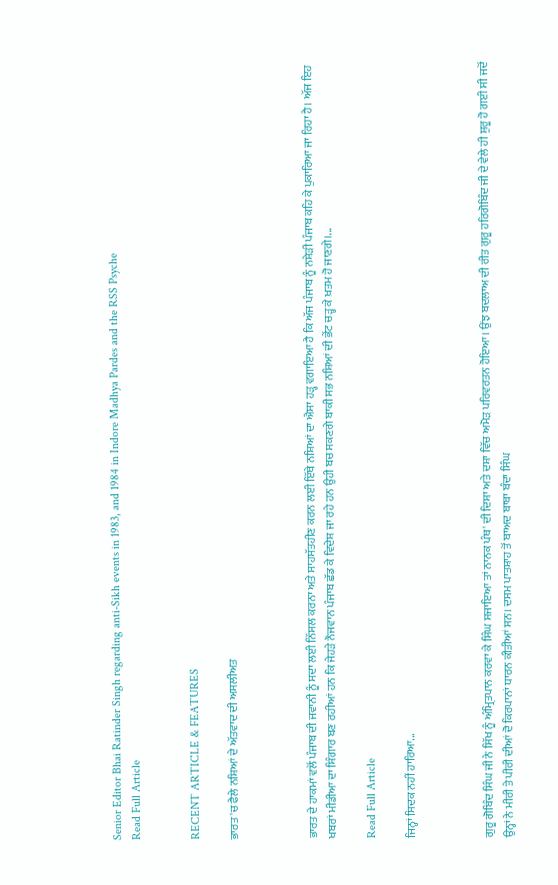Senior Editor Bhai Ratinder Singh regarding anti-Sikh events in 1983, and 1984 in Indore Madhya Pardes and the RSS Psyche
Read Full Article


RECENT ARTICLE & FEATURES

ਭਾਰਤ 'ਚ ਫੈਲੇ ਨਸ਼ਿਆਂ ਦੇ ਅੱਤਵਾਦ ਦੀ ਅਸਲੀਅਤ



ਭਾਰਤ ਦੇ ਹਾਕਮਾਂ ਵਲੋਂ ਪੰਜਾਬ ਦੀ ਜਵਾਨੀ ਨੂੰ ਸਦਾ ਲਈ ਨਿੱਸਲ ਕਰਨਾ ਅਤੇ ਸਾਹਸੱਤਹੀਣ ਕਰਨ ਲਈ ਇੱਥੇ ਨਸ਼ਿਆਂ ਦਾ ਐਸਾ ਹੜ੍ਹ ਵਗਾਇਆ ਹੈ ਕਿ ਅੱਜ ਪੰਜਾਬ ਨੂੰ ਨਸ਼ੇੜੀ ਪੰਜਾਬ ਕਹਿ ਕੇ ਪੁਕਾਰਿਆ ਜਾ ਰਿਹਾ ਹੈ। ਅੱਜ ਇਹ ਖਬਰਾਂ ਮੀਡੀਆ ਦਾ ਸ਼ਿੰਗਾਰ ਬਣ ਰਹੀਆਂ ਹਨ ਕਿ ਜੇਹੜੇ ਨੌਜਵਾਨ ਪੰਜਾਬ ਛੱਡ ਕੇ ਵਿਦੇਸ਼ ਜਾ ਰਹੇ ਹਨ ਉਹੀ ਬਚ ਸਕਣਗੇ ਬਾਕੀ ਸਭ ਨਸ਼ਿਆਂ ਦੀ ਭੇਂਟ ਚੜ੍ਹ ਕੇ ਖ਼ਤਮ ਹੋ ਜਾਣਗੇ।...

Read Full Article

ਜਿਨ੍ਹਾਂ ਸਿਦਕ ਨਹੀਂ ਹਾਰਿਆ...



ਗੁਰੂ ਗੋਬਿੰਦ ਸਿੰਘ ਜੀ ਨੇ ਸਿੱਖ ਨੂੰ ਅੰਮ੍ਰਿਤਪਾਨ ਕਰਵਾ ਕੇ ਸਿੰਘ ਸਜਾਇਆ ਤਾਂ ਨਾਨਕ ਪੰਥ' ਦੀ ਦਿਸ਼ਾ ਅਤੇ ਦਸ਼ਾ ਵਿੱਚ ਅਮੋੜ ਪਰਿਵਰਤਨ ਹੋਇਆ। ਉਂਝ ਬਦਲਾਅ ਦੀ ਰੀਤ ਗੁਰੂ ਹਰਿਗੋਬਿੰਦ ਜੀ ਦੇ ਵੇਲੇ ਹੀ ਸ਼ੁਰੂ ਹੋ ਗਈ ਸੀ ਜਦੋਂ ਉਨ੍ਹਾਂ ਨੇ ਮੀਰੀ ਤੇ ਪੀਰੀ ਦੀਆਂ ਦੋ ਕਿਰਪਾਨਾਂ ਧਾਰਨ ਕੀਤੀਆਂ ਸਨ। ਦਸਮ ਪਾਤਸ਼ਾਹ ਤੋਂ ਬਾਅਦ ਬਾਬਾ ਬੰਦਾ ਸਿੰਘ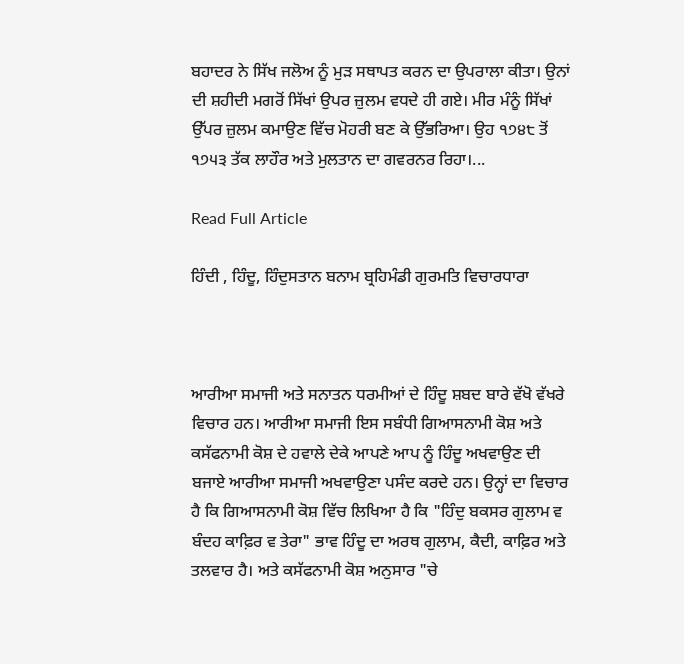ਬਹਾਦਰ ਨੇ ਸਿੱਖ ਜਲੋਅ ਨੂੰ ਮੁੜ ਸਥਾਪਤ ਕਰਨ ਦਾ ਉਪਰਾਲਾ ਕੀਤਾ। ਉਨਾਂ ਦੀ ਸ਼ਹੀਦੀ ਮਗਰੋਂ ਸਿੱਖਾਂ ਉਪਰ ਜ਼ੁਲਮ ਵਧਦੇ ਹੀ ਗਏ। ਮੀਰ ਮੰਨੂੰ ਸਿੱਖਾਂ ਉੱਪਰ ਜ਼ੁਲਮ ਕਮਾਉਣ ਵਿੱਚ ਮੋਹਰੀ ਬਣ ਕੇ ਉੱਭਰਿਆ। ਉਹ ੧੭੪੮ ਤੋਂ ੧੭੫੩ ਤੱਕ ਲਾਹੌਰ ਅਤੇ ਮੁਲਤਾਨ ਦਾ ਗਵਰਨਰ ਰਿਹਾ।...

Read Full Article

ਹਿੰਦੀ , ਹਿੰਦੂ, ਹਿੰਦੁਸਤਾਨ ਬਨਾਮ ਬ੍ਰਹਿਮੰਡੀ ਗੁਰਮਤਿ ਵਿਚਾਰਧਾਰਾ



ਆਰੀਆ ਸਮਾਜੀ ਅਤੇ ਸਨਾਤਨ ਧਰਮੀਆਂ ਦੇ ਹਿੰਦੂ ਸ਼ਬਦ ਬਾਰੇ ਵੱਖੋ ਵੱਖਰੇ ਵਿਚਾਰ ਹਨ। ਆਰੀਆ ਸਮਾਜੀ ਇਸ ਸਬੰਧੀ ਗਿਆਸਨਾਮੀ ਕੋਸ਼ ਅਤੇ ਕਸੱਫਨਾਮੀ ਕੋਸ਼ ਦੇ ਹਵਾਲੇ ਦੇਕੇ ਆਪਣੇ ਆਪ ਨੂੰ ਹਿੰਦੂ ਅਖਵਾਉਣ ਦੀ ਬਜਾਏ ਆਰੀਆ ਸਮਾਜੀ ਅਖਵਾਉਣਾ ਪਸੰਦ ਕਰਦੇ ਹਨ। ਉਨ੍ਹਾਂ ਦਾ ਵਿਚਾਰ ਹੈ ਕਿ ਗਿਆਸਨਾਮੀ ਕੋਸ਼ ਵਿੱਚ ਲਿਖਿਆ ਹੈ ਕਿ "ਹਿੰਦੁ ਬਕਸਰ ਗੁਲਾਮ ਵ ਬੰਦਹ ਕਾਫ਼ਿਰ ਵ ਤੇਰਾ" ਭਾਵ ਹਿੰਦੂ ਦਾ ਅਰਥ ਗੁਲਾਮ, ਕੈਦੀ, ਕਾਫ਼ਿਰ ਅਤੇ ਤਲਵਾਰ ਹੈ। ਅਤੇ ਕਸੱਫਨਾਮੀ ਕੋਸ਼ ਅਨੁਸਾਰ "ਚੇ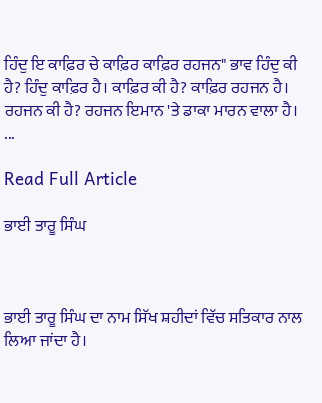ਹਿੰਦੁ ਇ ਕਾਫ਼ਿਰ ਚੇ ਕਾਫ਼ਿਰ ਕਾਫ਼ਿਰ ਰਹਜਨ" ਭਾਵ ਹਿੰਦੁ ਕੀ ਹੈ? ਹਿੰਦੁ ਕਾਫ਼ਿਰ ਹੈ। ਕਾਫ਼ਿਰ ਕੀ ਹੈ? ਕਾਫ਼ਿਰ ਰਹਜਨ ਹੈ। ਰਹਜਨ ਕੀ ਹੈ? ਰਹਜਨ ਇਮਾਨ 'ਤੇ ਡਾਕਾ ਮਾਰਨ ਵਾਲਾ ਹੈ। ...

Read Full Article

ਭਾਈ ਤਾਰੂ ਸਿੰਘ



ਭਾਈ ਤਾਰੂ ਸਿੰਘ ਦਾ ਨਾਮ ਸਿੱਖ ਸ਼ਹੀਦਾਂ ਵਿੱਚ ਸਤਿਕਾਰ ਨਾਲ ਲਿਆ ਜਾਂਦਾ ਹੈ।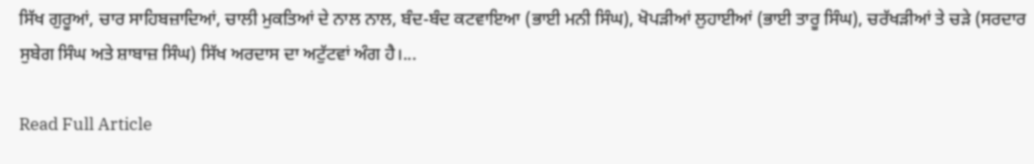ਸਿੱਖ ਗੁਰੂਆਂ, ਚਾਰ ਸਾਹਿਬਜ਼ਾਦਿਆਂ, ਚਾਲੀ ਮੁਕਤਿਆਂ ਦੇ ਨਾਲ ਨਾਲ, ਬੰਦ-ਬੰਦ ਕਟਵਾਇਆ (ਭਾਈ ਮਨੀ ਸਿੰਘ), ਖੋਪੜੀਆਂ ਲੁਹਾਈਆਂ (ਭਾਈ ਤਾਰੂ ਸਿੰਘ), ਚਰੱਖੜੀਆਂ ਤੇ ਚੜੇ (ਸਰਦਾਰ ਸੁਬੇਗ ਸਿੰਘ ਅਤੇ ਸ਼ਾਬਾਜ਼ ਸਿੰਘ) ਸਿੱਖ ਅਰਦਾਸ ਦਾ ਅਟੁੱਟਵਾਂ ਅੰਗ ਹੈ।...

Read Full Article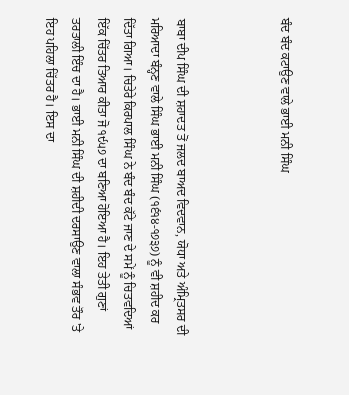ਬੰਦ ਬੰਦ ਕਟਾਉਣ ਵਾਲੇ ਭਾਈ ਮਨੀ ਸਿੰਘ



ਬਾਬਾ ਦੀਪ ਸਿੰਘ ਦੀ ਸ਼ਹਾਦਤ ਤੋਂ ਜਲਦ ਬਾਅਦ ਵਿਦਵਾਨ, ਯੋਧਾ ਅਤੇ ਅੰਮ੍ਰਿਤਸਰ ਦੀ ਮਰਿਆਦਾ ਬੰਨ੍ਹਣ ਵਾਲੇ ਸਿੰਘ ਭਾਈ ਮਨੀ ਸਿੰਘ (੧੬੧੪-੧੭੩੭) ਨੂੰ ਵੀ ਸ਼ਹੀਦ ਕਰ ਦਿੱਤਾ ਗਿਆ। ਚਿਤੇਰੇ ਕਿਰਪਾਲ ਸਿੰਘ ਨੇ ਬੰਦ ਬੰਦ ਕੱਟੇ ਜਾਣ ਦੇ ਸਮੇਂ ਨੂੰ ਚਿਤਵਦਿਆਂ ਇੱਕ ਚਿੱਤਰ ਤਿਆਰ ਕੀਤਾ ਜੋ ੧੯੫੭ ਦਾ ਬਣਿਆ ਹੋਇਆ ਹੈ। ਇਹ ਤੇਤੀ ਗੁਣਾਂ ਤਰਤਾਲੀ ਇੰਚ ਦਾ ਹੈ। ਭਾਈ ਮਨੀ ਸਿੰਘ ਦੀ ਸ਼ਹੀਦੀ ਦਰਸਾਉਣ ਵਾਲਾ ਸੰਭਵ ਤੌਰ 'ਤੇ ਇਹ ਪਹਿਲਾ ਚਿੱਤਰ ਹੈ। ਇਸ ਦਾ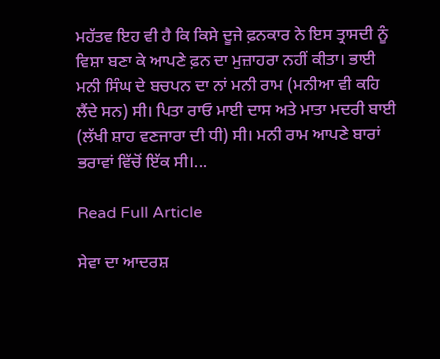ਮਹੱਤਵ ਇਹ ਵੀ ਹੈ ਕਿ ਕਿਸੇ ਦੂਜੇ ਫ਼ਨਕਾਰ ਨੇ ਇਸ ਤ੍ਰਾਸਦੀ ਨੂੰ ਵਿਸ਼ਾ ਬਣਾ ਕੇ ਆਪਣੇ ਫ਼ਨ ਦਾ ਮੁਜ਼ਾਹਰਾ ਨਹੀਂ ਕੀਤਾ। ਭਾਈ ਮਨੀ ਸਿੰਘ ਦੇ ਬਚਪਨ ਦਾ ਨਾਂ ਮਨੀ ਰਾਮ (ਮਨੀਆ ਵੀ ਕਹਿ ਲੈਂਦੇ ਸਨ) ਸੀ। ਪਿਤਾ ਰਾਓ ਮਾਈ ਦਾਸ ਅਤੇ ਮਾਤਾ ਮਦਰੀ ਬਾਈ (ਲੱਖੀ ਸ਼ਾਹ ਵਣਜਾਰਾ ਦੀ ਧੀ) ਸੀ। ਮਨੀ ਰਾਮ ਆਪਣੇ ਬਾਰਾਂ ਭਰਾਵਾਂ ਵਿੱਚੋਂ ਇੱਕ ਸੀ।...

Read Full Article

ਸੇਵਾ ਦਾ ਆਦਰਸ਼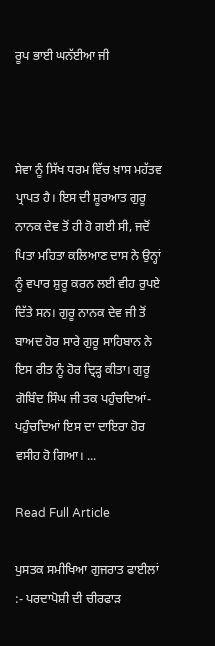ਰੂਪ ਭਾਈ ਘਨੱਈਆ ਜੀ



ਸੇਵਾ ਨੂੰ ਸਿੱਖ ਧਰਮ ਵਿੱਚ ਖ਼ਾਸ ਮਹੱਤਵ ਪ੍ਰਾਪਤ ਹੈ। ਇਸ ਦੀ ਸ਼ੂਰਆਤ ਗੁਰੂ ਨਾਨਕ ਦੇਵ ਤੋਂ ਹੀ ਹੋ ਗਈ ਸੀ, ਜਦੋਂ ਪਿਤਾ ਮਹਿਤਾ ਕਲਿਆਣ ਦਾਸ ਨੇ ਉਨ੍ਹਾਂ ਨੂੰ ਵਪਾਰ ਸ਼ੁਰੂ ਕਰਨ ਲਈ ਵੀਹ ਰੁਪਏ ਦਿੱਤੇ ਸਨ। ਗੁਰੂ ਨਾਨਕ ਦੇਵ ਜੀ ਤੋਂ ਬਾਅਦ ਹੋਰ ਸਾਰੇ ਗੁਰੂ ਸਾਹਿਬਾਨ ਨੇ ਇਸ ਰੀਤ ਨੂੰ ਹੋਰ ਦ੍ਰਿੜ੍ਹ ਕੀਤਾ। ਗੁਰੂ ਗੋਬਿੰਦ ਸਿੰਘ ਜੀ ਤਕ ਪਹੁੰਚਦਿਆਂ-ਪਹੁੰਚਦਿਆਂ ਇਸ ਦਾ ਦਾਇਰਾ ਹੋਰ ਵਸੀਹ ਹੋ ਗਿਆ। ...

Read Full Article

ਪੁਸਤਕ ਸਮੀਖਿਆ ਗੁਜਰਾਤ ਫਾਈਲਾਂ :- ਪਰਦਾਪੋਸ਼ੀ ਦੀ ਚੀਰਫਾੜ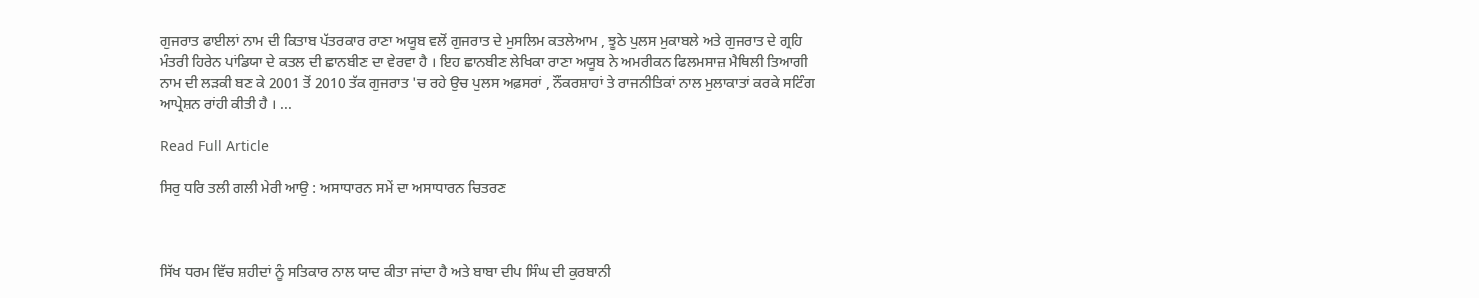ਗੁਜਰਾਤ ਫਾਈਲਾਂ ਨਾਮ ਦੀ ਕਿਤਾਬ ਪੱਤਰਕਾਰ ਰਾਣਾ ਅਯੂਬ ਵਲੋਂ ਗੁਜਰਾਤ ਦੇ ਮੁਸਲਿਮ ਕਤਲੇਆਮ , ਝੂਠੇ ਪੁਲਸ ਮੁਕਾਬਲੇ ਅਤੇ ਗੁਜਰਾਤ ਦੇ ਗ੍ਰਹਿ ਮੰਤਰੀ ਹਿਰੇਨ ਪਾਂਡਿਯਾ ਦੇ ਕਤਲ ਦੀ ਛਾਨਬੀਣ ਦਾ ਵੇਰਵਾ ਹੈ । ਇਹ ਛਾਨਬੀਣ ਲੇਖਿਕਾ ਰਾਣਾ ਅਯੂਬ ਨੇ ਅਮਰੀਕਨ ਫਿਲਮਸਾਜ਼ ਮੈਥਿਲੀ ਤਿਆਗੀ ਨਾਮ ਦੀ ਲੜਕੀ ਬਣ ਕੇ 2001 ਤੋਂ 2010 ਤੱਕ ਗੁਜਰਾਤ 'ਚ ਰਹੇ ਉਚ ਪੁਲਸ ਅਫ਼ਸਰਾਂ , ਨੌਂਕਰਸ਼ਾਹਾਂ ਤੇ ਰਾਜਨੀਤਿਕਾਂ ਨਾਲ ਮੁਲਾਕਾਤਾਂ ਕਰਕੇ ਸਟਿੰਗ ਆਪ੍ਰੇਸ਼ਨ ਰਾਂਹੀ ਕੀਤੀ ਹੈ । ...

Read Full Article

ਸਿਰੁ ਧਰਿ ਤਲੀ ਗਲੀ ਮੇਰੀ ਆਉ : ਅਸਾਧਾਰਨ ਸਮੇਂ ਦਾ ਅਸਾਧਾਰਨ ਚਿਤਰਣ



ਸਿੱਖ ਧਰਮ ਵਿੱਚ ਸ਼ਹੀਦਾਂ ਨੂੰ ਸਤਿਕਾਰ ਨਾਲ ਯਾਦ ਕੀਤਾ ਜਾਂਦਾ ਹੈ ਅਤੇ ਬਾਬਾ ਦੀਪ ਸਿੰਘ ਦੀ ਕੁਰਬਾਨੀ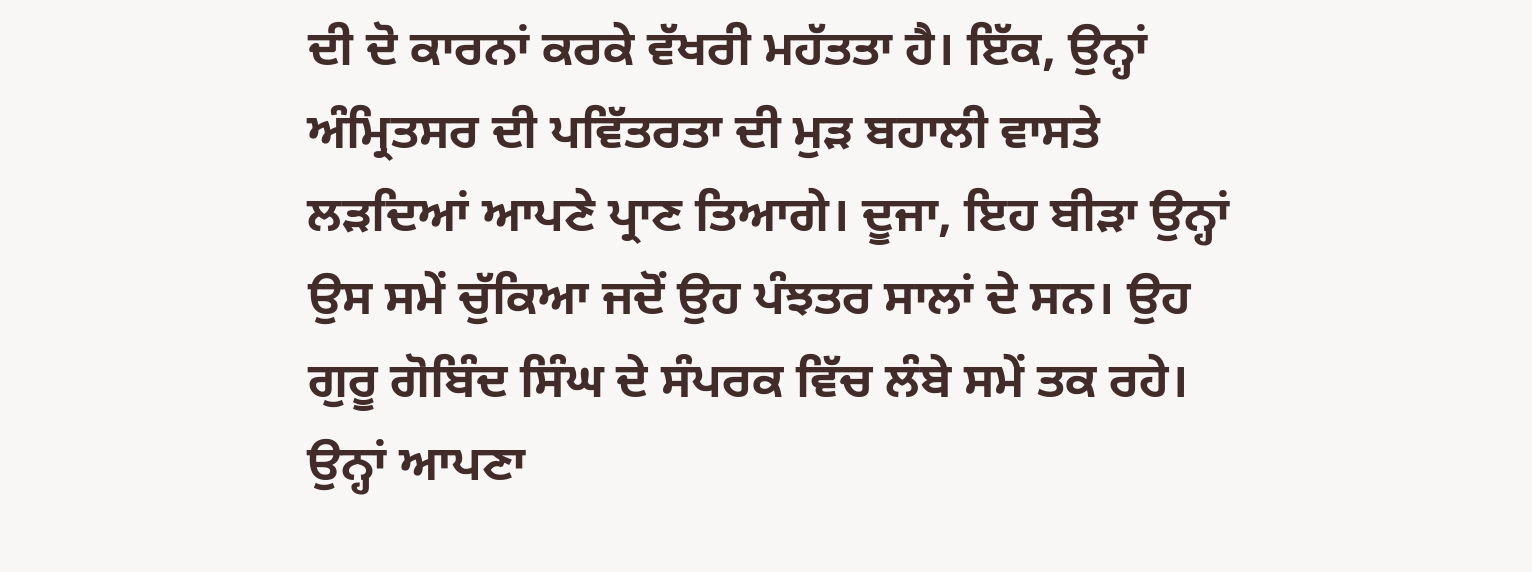ਦੀ ਦੋ ਕਾਰਨਾਂ ਕਰਕੇ ਵੱਖਰੀ ਮਹੱਤਤਾ ਹੈ। ਇੱਕ, ਉਨ੍ਹਾਂ ਅੰਮ੍ਰਿਤਸਰ ਦੀ ਪਵਿੱਤਰਤਾ ਦੀ ਮੁੜ ਬਹਾਲੀ ਵਾਸਤੇ ਲੜਦਿਆਂ ਆਪਣੇ ਪ੍ਰਾਣ ਤਿਆਗੇ। ਦੂਜਾ, ਇਹ ਬੀੜਾ ਉਨ੍ਹਾਂ ਉਸ ਸਮੇਂ ਚੁੱਕਿਆ ਜਦੋਂ ਉਹ ਪੰਝਤਰ ਸਾਲਾਂ ਦੇ ਸਨ। ਉਹ ਗੁਰੂ ਗੋਬਿੰਦ ਸਿੰਘ ਦੇ ਸੰਪਰਕ ਵਿੱਚ ਲੰਬੇ ਸਮੇਂ ਤਕ ਰਹੇ। ਉਨ੍ਹਾਂ ਆਪਣਾ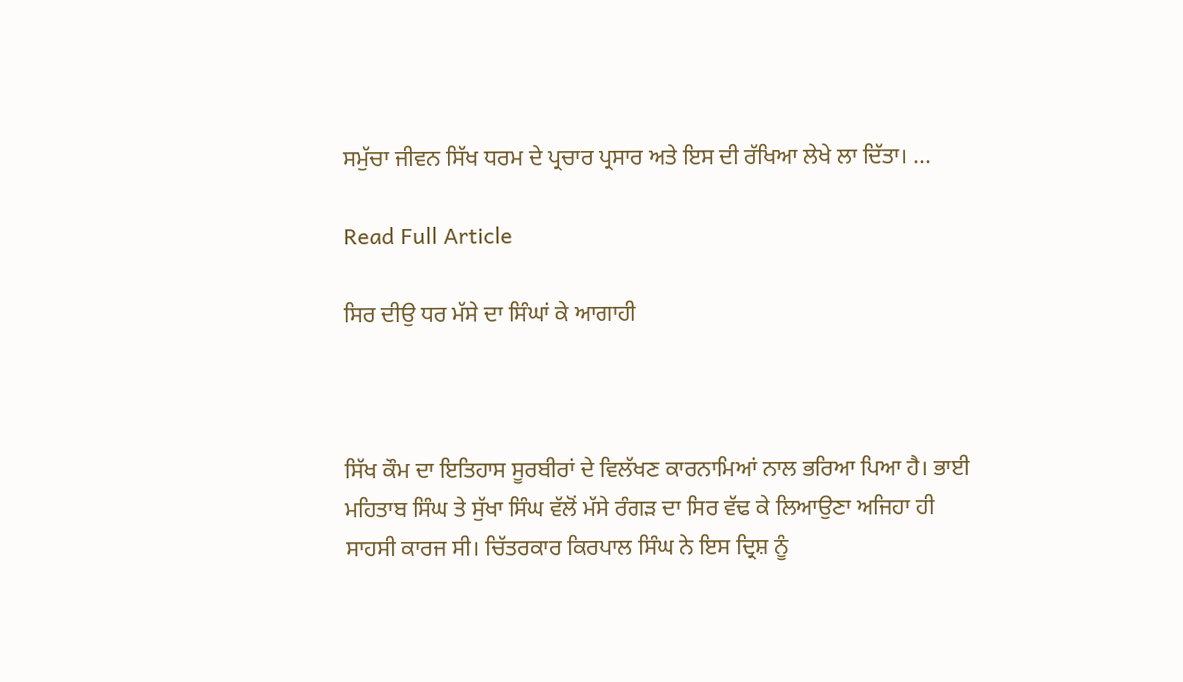ਸਮੁੱਚਾ ਜੀਵਨ ਸਿੱਖ ਧਰਮ ਦੇ ਪ੍ਰਚਾਰ ਪ੍ਰਸਾਰ ਅਤੇ ਇਸ ਦੀ ਰੱਖਿਆ ਲੇਖੇ ਲਾ ਦਿੱਤਾ। ...

Read Full Article

ਸਿਰ ਦੀਉ ਧਰ ਮੱਸੇ ਦਾ ਸਿੰਘਾਂ ਕੇ ਆਗਾਹੀ



ਸਿੱਖ ਕੌਮ ਦਾ ਇਤਿਹਾਸ ਸੂਰਬੀਰਾਂ ਦੇ ਵਿਲੱਖਣ ਕਾਰਨਾਮਿਆਂ ਨਾਲ ਭਰਿਆ ਪਿਆ ਹੈ। ਭਾਈ ਮਹਿਤਾਬ ਸਿੰਘ ਤੇ ਸੁੱਖਾ ਸਿੰਘ ਵੱਲੋਂ ਮੱਸੇ ਰੰਗੜ ਦਾ ਸਿਰ ਵੱਢ ਕੇ ਲਿਆਉਣਾ ਅਜਿਹਾ ਹੀ ਸਾਹਸੀ ਕਾਰਜ ਸੀ। ਚਿੱਤਰਕਾਰ ਕਿਰਪਾਲ ਸਿੰਘ ਨੇ ਇਸ ਦ੍ਰਿਸ਼ ਨੂੰ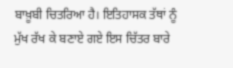ਬਾਖ਼ੂਬੀ ਚਿਤਰਿਆ ਹੈ। ਇਤਿਹਾਸਕ ਤੱਥਾਂ ਨੂੰ ਮੁੱਖ ਰੱਖ ਕੇ ਬਣਾਏ ਗਏ ਇਸ ਚਿੱਤਰ ਬਾਰੇ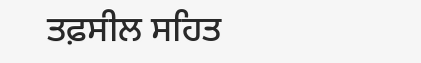ਤਫ਼ਸੀਲ ਸਹਿਤ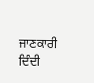ਜਾਣਕਾਰੀ ਦਿੰਦੀ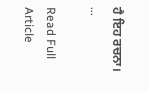ਹੈ ਇਹ ਰਚਨਾ। ...

Read Full Article